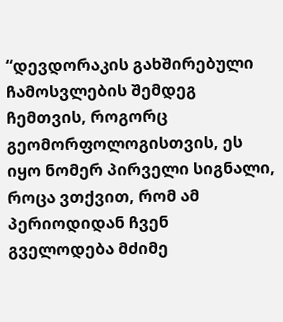“დევდორაკის გახშირებული ჩამოსვლების შემდეგ ჩემთვის, როგორც გეომორფოლოგისთვის, ეს იყო ნომერ პირველი სიგნალი, როცა ვთქვით, რომ ამ პერიოდიდან ჩვენ გველოდება მძიმე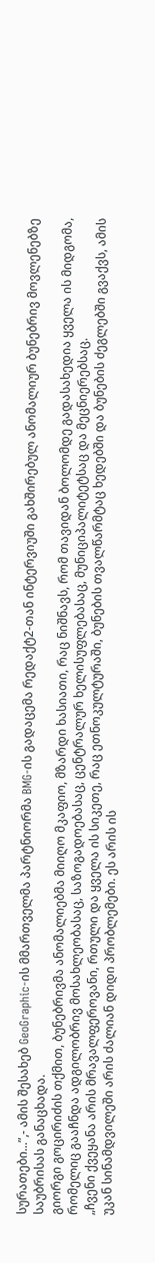სურათები...”,- ამის შესახებ GeoGraphic-ის მმართველმა პარტნიორმა BMG-ის გადაცემა რედაქტ2-თან ინტერვიუში გახშირებულ ანომალიურ ბუნებრივ მოვლენებზე საუბრისას განაცხადა.
გიორგი გოცირიძის თქმით, ბუნებრივმა ანომალიებმა მიიღო მკაფიო, მზარდი ხასიათი, რაც ნიშნავს, რომ თავიდან ბოლომდე გადასახედია ყველა ის მიდგომა, რომელიც გააჩნდა ადგილობრივ მოსახლეობასაც, საზოგადოებასაც, ცენტრალურ ხელისუფლებასაც, მუნიციპალიტეტსაც და მეცნიერებსაც.
„ჩვენი ქვეყანა არის მრავალფეროვანი, რთული და ყველა ის სიკეთე, რაც ეთნოკულტურაში, ბუნების თვალწარმტაც ხედებში და ბუნების ძეგლებში გვაქვს, ამის უკან სინამდვილეში არის ძალიან დიდი პრობლემები. ეს არის ის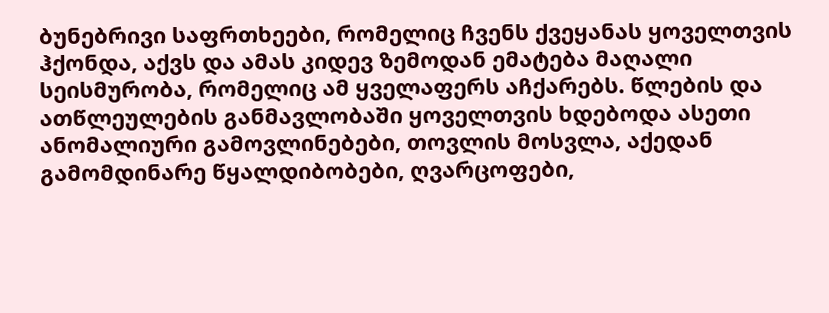ბუნებრივი საფრთხეები, რომელიც ჩვენს ქვეყანას ყოველთვის ჰქონდა, აქვს და ამას კიდევ ზემოდან ემატება მაღალი სეისმურობა, რომელიც ამ ყველაფერს აჩქარებს. წლების და ათწლეულების განმავლობაში ყოველთვის ხდებოდა ასეთი ანომალიური გამოვლინებები, თოვლის მოსვლა, აქედან გამომდინარე წყალდიბობები, ღვარცოფები,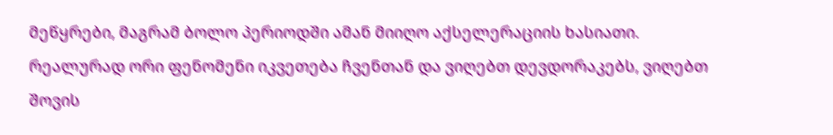მეწყრები, მაგრამ ბოლო პერიოდში ამან მიიღო აქსელერაციის ხასიათი.
რეალურად ორი ფენომენი იკვეთება ჩვენთან და ვიღებთ დევდორაკებს, ვიღებთ შოვის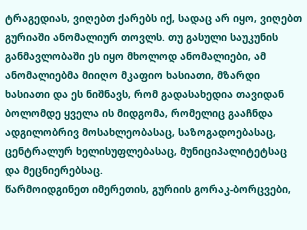ტრაგედიას, ვიღებთ ქარებს იქ, სადაც არ იყო, ვიღებთ გურიაში ანომალიურ თოვლს. თუ გასული საუკუნის განმავლობაში ეს იყო მხოლოდ ანომალიები, ამ ანომალიებმა მიიღო მკაფიო ხასიათი, მზარდი ხასიათი და ეს ნიშნავს, რომ გადასახედია თავიდან ბოლომდე ყველა ის მიდგომა, რომელიც გააჩნდა ადგილობრივ მოსახლეობასაც, საზოგადოებასაც, ცენტრალურ ხელისუფლებასაც, მუნიციპალიტეტსაც და მეცნიერებსაც.
წარმოიდგინეთ იმერეთის, გურიის გორაკ-ბორცვები,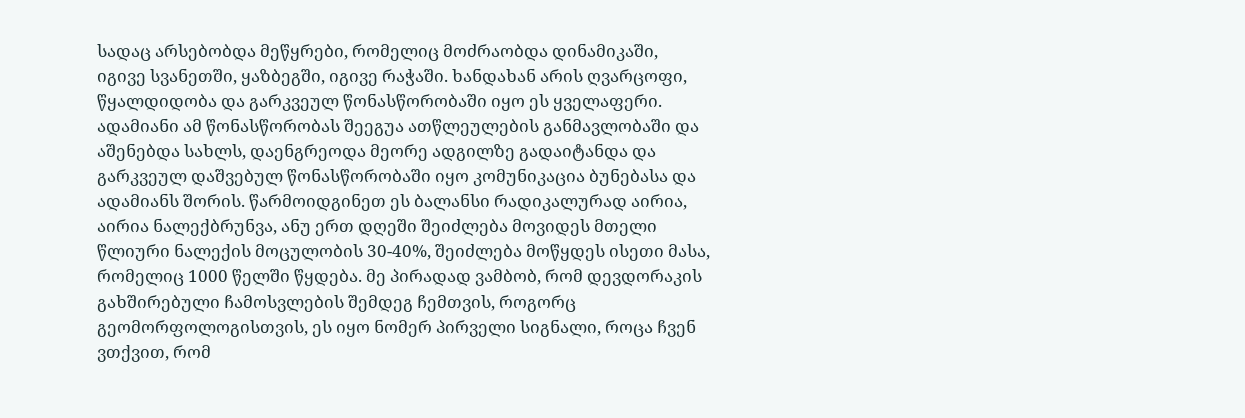სადაც არსებობდა მეწყრები, რომელიც მოძრაობდა დინამიკაში, იგივე სვანეთში, ყაზბეგში, იგივე რაჭაში. ხანდახან არის ღვარცოფი, წყალდიდობა და გარკვეულ წონასწორობაში იყო ეს ყველაფერი. ადამიანი ამ წონასწორობას შეეგუა ათწლეულების განმავლობაში და აშენებდა სახლს, დაენგრეოდა მეორე ადგილზე გადაიტანდა და გარკვეულ დაშვებულ წონასწორობაში იყო კომუნიკაცია ბუნებასა და ადამიანს შორის. წარმოიდგინეთ ეს ბალანსი რადიკალურად აირია, აირია ნალექბრუნვა, ანუ ერთ დღეში შეიძლება მოვიდეს მთელი წლიური ნალექის მოცულობის 30-40%, შეიძლება მოწყდეს ისეთი მასა, რომელიც 1000 წელში წყდება. მე პირადად ვამბობ, რომ დევდორაკის გახშირებული ჩამოსვლების შემდეგ ჩემთვის, როგორც გეომორფოლოგისთვის, ეს იყო ნომერ პირველი სიგნალი, როცა ჩვენ ვთქვით, რომ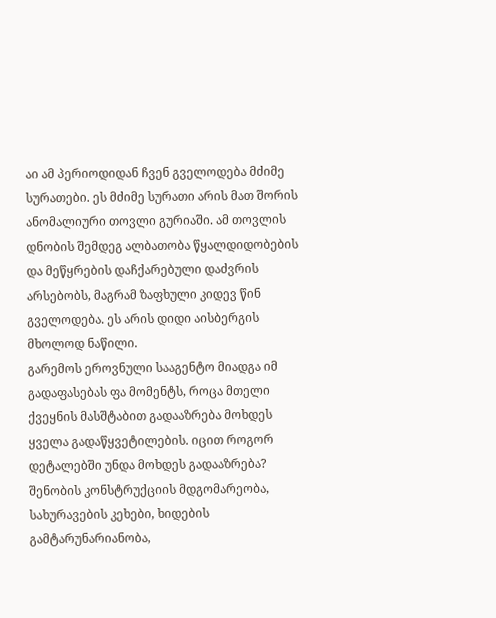აი ამ პერიოდიდან ჩვენ გველოდება მძიმე სურათები. ეს მძიმე სურათი არის მათ შორის ანომალიური თოვლი გურიაში. ამ თოვლის დნობის შემდეგ ალბათობა წყალდიდობების და მეწყრების დაჩქარებული დაძვრის არსებობს, მაგრამ ზაფხული კიდევ წინ გველოდება. ეს არის დიდი აისბერგის მხოლოდ ნაწილი.
გარემოს ეროვნული სააგენტო მიადგა იმ გადაფასებას ფა მომენტს, როცა მთელი ქვეყნის მასშტაბით გადააზრება მოხდეს ყველა გადაწყვეტილების. იცით როგორ დეტალებში უნდა მოხდეს გადააზრება? შენობის კონსტრუქციის მდგომარეობა, სახურავების კეხები, ხიდების გამტარუნარიანობა,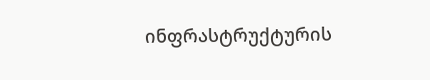ინფრასტრუქტურის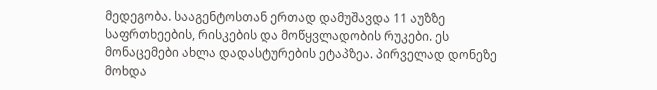მედეგობა. სააგენტოსთან ერთად დამუშავდა 11 აუზზე საფრთხეების, რისკების და მოწყვლადობის რუკები. ეს მონაცემები ახლა დადასტურების ეტაპზეა. პირველად დონეზე მოხდა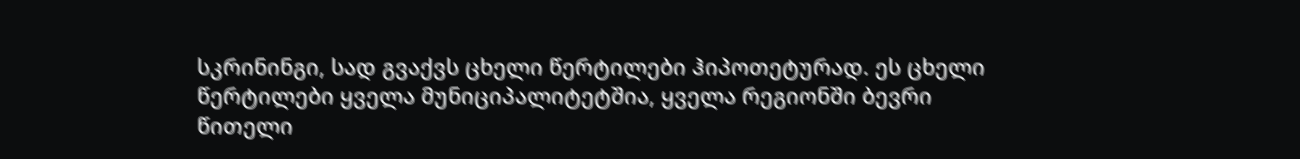სკრინინგი, სად გვაქვს ცხელი წერტილები ჰიპოთეტურად. ეს ცხელი წერტილები ყველა მუნიციპალიტეტშია, ყველა რეგიონში ბევრი წითელი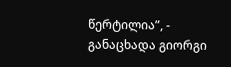წერტილია”, - განაცხადა გიორგი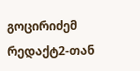გოცირიძემ რედაქტ2-თან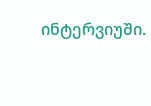ინტერვიუში.